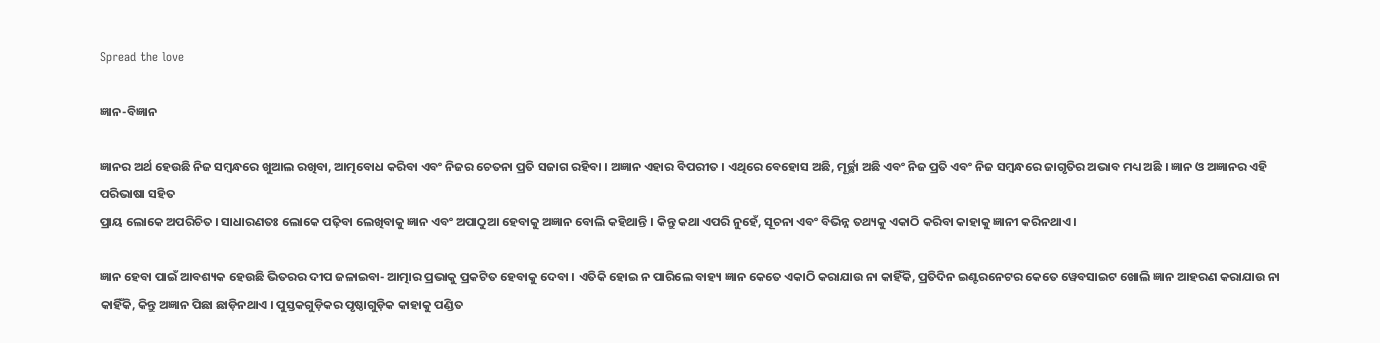Spread the love

ଜ୍ଞାନ-ବିଜ୍ଞାନ

ଜ୍ଞାନର ଅର୍ଥ ହେଉଛି ନିଜ ସମ୍ବନ୍ଧରେ ଖୁଆଲ ରଖିବା, ଆତ୍ମବୋଧ କରିବା ଏବଂ ନିଜର ଚେତନା ପ୍ରତି ସଜାଗ ରହିବା । ଅଜ୍ଞାନ ଏହାର ବିପରୀତ । ଏଥିରେ ବେହୋସ ଅଛି, ମୂର୍ଚ୍ଛା ଅଛି ଏବଂ ନିଜ ପ୍ରତି ଏବଂ ନିଜ ସମ୍ବନ୍ଧରେ ଜାଗୃତିର ଅଭାବ ମଧ୍ୟ ଅଛି । ଜ୍ଞାନ ଓ ଅଜ୍ଞାନର ଏହି ପରିଭାଷା ସହିତ
ପ୍ରାୟ ଲୋକେ ଅପରିଚିତ । ସାଧାରଣତଃ ଲୋକେ ପଢ଼ିବା ଲେଖିବାକୁ ଜ୍ଞାନ ଏବଂ ଅପାଠୁଆ ହେବାକୁ ଅଜ୍ଞାନ ବୋଲି କହିଥାନ୍ତି । କିନ୍ତୁ କଥା ଏପରି ନୁହେଁ, ସୂଚନା ଏବଂ ବିଭିନ୍ନ ତଥ୍ୟକୁ ଏକାଠି କରିବା କାହାକୁ ଜ୍ଞାନୀ କରିନଥାଏ ।

ଜ୍ଞାନ ହେବା ପାଇଁ ଆବଶ୍ୟକ ହେଉଛି ଭିତରର ଦୀପ ଜଳାଇବା- ଆତ୍ମାର ପ୍ରଭାକୁ ପ୍ରକଟିତ ହେବାକୁ ଦେବା । ଏତିକି ହୋଇ ନ ପାରିଲେ ବାହ୍ୟ ଜ୍ଞାନ କେତେ ଏକାଠି କରାଯାଉ ନା କାହିଁକି, ପ୍ରତିଦିନ ଇଣ୍ଟରନେଟର କେତେ ୱେବସାଇଟ ଖୋଲି ଜ୍ଞାନ ଆହରଣ କରାଯାଉ ନା କାହିଁକି, କିନ୍ତୁ ଅଜ୍ଞାନ ପିଛା ଛାଡ଼ିନଥାଏ । ପୁସ୍ତକଗୁଡ଼ିକର ପୃଷ୍ଠାଗୁଡ଼ିକ କାହାକୁ ପଣ୍ଡିତ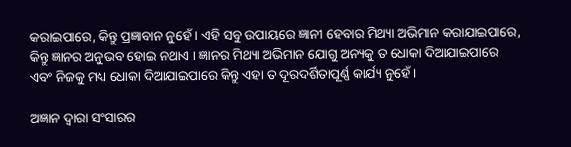କରାଇପାରେ, କିନ୍ତୁ ପ୍ରଜ୍ଞାବାନ ନୁହେଁ । ଏହି ସବୁ ଉପାୟରେ ଜ୍ଞାନୀ ହେବାର ମିଥ୍ୟା ଅଭିମାନ କରାଯାଇପାରେ, କିନ୍ତୁ ଜ୍ଞାନର ଅନୁଭବ ହୋଇ ନଥାଏ । ଜ୍ଞାନର ମିଥ୍ୟା ଅଭିମାନ ଯୋଗୁ ଅନ୍ୟକୁ ତ ଧୋକା ଦିଆଯାଇପାରେ ଏବଂ ନିଜକୁ ମଧ୍ୟ ଧୋକା ଦିଆଯାଇପାରେ କିନ୍ତୁ ଏହା ତ ଦୂରଦର୍ଶିତାପୂର୍ଣ୍ଣ କାର୍ଯ୍ୟ ନୁହେଁ ।

ଅଜ୍ଞାନ ଦ୍ଵାରା ସଂସାରର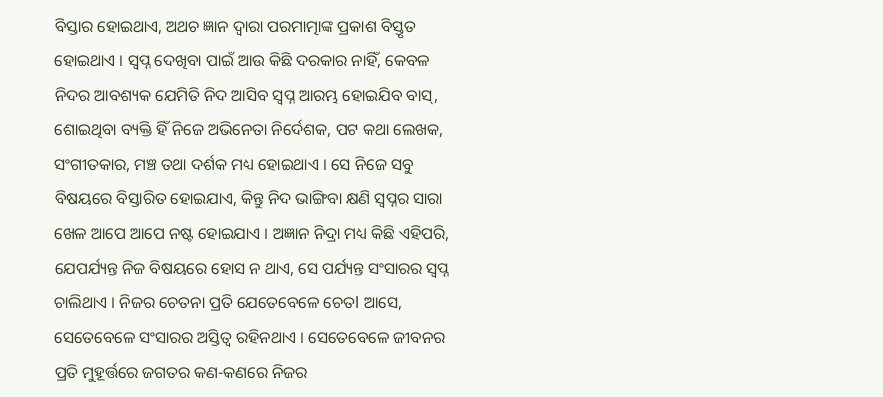ବିସ୍ତାର ହୋଇଥାଏ, ଅଥଚ ଜ୍ଞାନ ଦ୍ଵାରା ପରମାତ୍ମାଙ୍କ ପ୍ରକାଶ ବିସ୍ତୃତ ହୋଇଥାଏ । ସ୍ଵପ୍ନ ଦେଖିବା ପାଇଁ ଆଉ କିଛି ଦରକାର ନାହିଁ, କେବଳ ନିଦର ଆବଶ୍ୟକ ଯେମିତି ନିଦ ଆସିବ ସ୍ଵପ୍ନ ଆରମ୍ଭ ହୋଇଯିବ ବାସ୍, ଶୋଇଥିବା ବ୍ୟକ୍ତି ହିଁ ନିଜେ ଅଭିନେତା ନିର୍ଦେଶକ, ପଟ କଥା ଲେଖକ, ସଂଗୀତକାର, ମଞ୍ଚ ତଥା ଦର୍ଶକ ମଧ୍ୟ ହୋଇଥାଏ । ସେ ନିଜେ ସବୁ ବିଷୟରେ ବିସ୍ତାରିତ ହୋଇଯାଏ, କିନ୍ତୁ ନିଦ ଭାଙ୍ଗିବା କ୍ଷଣି ସ୍ବପ୍ନର ସାରା ଖେଳ ଆପେ ଆପେ ନଷ୍ଟ ହୋଇଯାଏ । ଅଜ୍ଞାନ ନିଦ୍ରା ମଧ୍ୟ କିଛି ଏହିପରି, ଯେପର୍ଯ୍ୟନ୍ତ ନିଜ ବିଷୟରେ ହୋସ ନ ଥାଏ, ସେ ପର୍ଯ୍ୟନ୍ତ ସଂସାରର ସ୍ବପ୍ନ ଚାଲିଥାଏ । ନିଜର ଚେତନା ପ୍ରତି ଯେତେବେଳେ ଚେତl ଆସେ, ସେତେବେଳେ ସଂସାରର ଅସ୍ତିତ୍ବ ରହିନଥାଏ । ସେତେବେଳେ ଜୀବନର ପ୍ରତି ମୁହୂର୍ତ୍ତରେ ଜଗତର କଣ-କଣରେ ନିଜର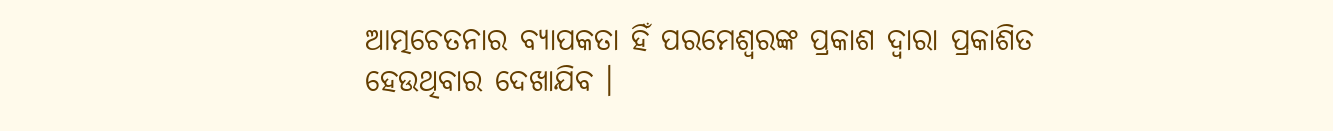ଆତ୍ମଚେତନାର ବ୍ୟାପକତା ହିଁ ପରମେଶ୍ଵରଙ୍କ ପ୍ରକାଶ ଦ୍ଵାରା ପ୍ରକାଶିତ ହେଉଥିବାର ଦେଖାଯିବ ।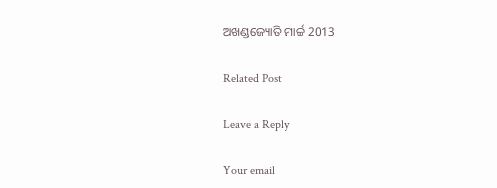ଅଖଣ୍ଡଜ୍ୟୋତି ମାର୍ଚ୍ଚ 2013

Related Post

Leave a Reply

Your email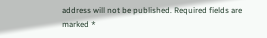address will not be published. Required fields are marked *